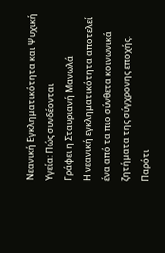Νεανική Εγκληματικότητα και Ψυχική Υγεία: Πώς συνδέονται
Γράφει η Σταυριανή Μανωλά
Η νεανική εγκληματικότητα αποτελεί ένα από τα πιο σύνθετα κοινωνικά ζητήματα της σύγχρονης εποχής. Παρότι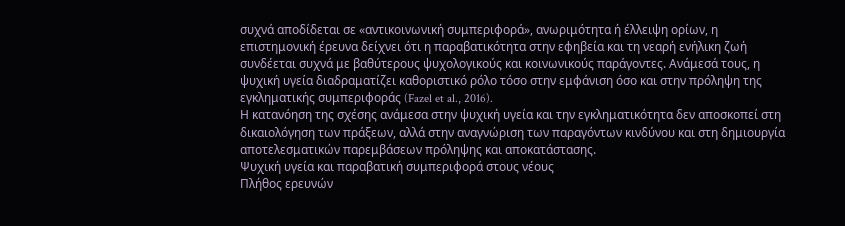συχνά αποδίδεται σε «αντικοινωνική συμπεριφορά», ανωριμότητα ή έλλειψη ορίων, η επιστημονική έρευνα δείχνει ότι η παραβατικότητα στην εφηβεία και τη νεαρή ενήλικη ζωή συνδέεται συχνά με βαθύτερους ψυχολογικούς και κοινωνικούς παράγοντες. Ανάμεσά τους, η ψυχική υγεία διαδραματίζει καθοριστικό ρόλο τόσο στην εμφάνιση όσο και στην πρόληψη της εγκληματικής συμπεριφοράς (Fazel et al., 2016).
Η κατανόηση της σχέσης ανάμεσα στην ψυχική υγεία και την εγκληματικότητα δεν αποσκοπεί στη δικαιολόγηση των πράξεων, αλλά στην αναγνώριση των παραγόντων κινδύνου και στη δημιουργία αποτελεσματικών παρεμβάσεων πρόληψης και αποκατάστασης.
Ψυχική υγεία και παραβατική συμπεριφορά στους νέους
Πλήθος ερευνών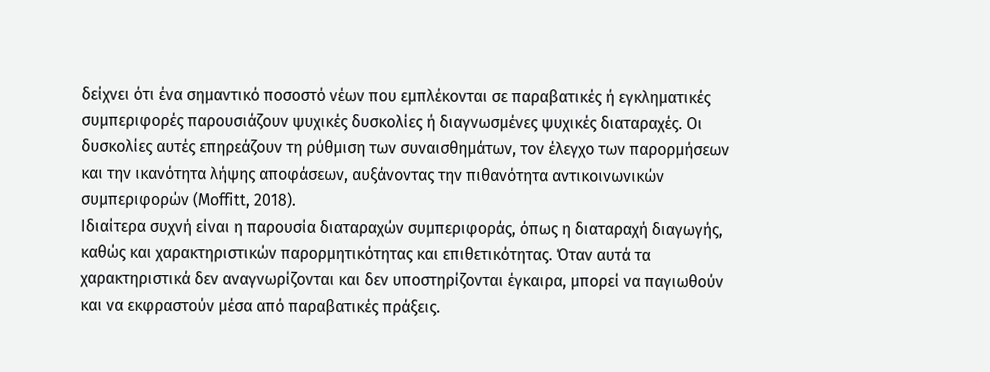δείχνει ότι ένα σημαντικό ποσοστό νέων που εμπλέκονται σε παραβατικές ή εγκληματικές συμπεριφορές παρουσιάζουν ψυχικές δυσκολίες ή διαγνωσμένες ψυχικές διαταραχές. Οι δυσκολίες αυτές επηρεάζουν τη ρύθμιση των συναισθημάτων, τον έλεγχο των παρορμήσεων και την ικανότητα λήψης αποφάσεων, αυξάνοντας την πιθανότητα αντικοινωνικών συμπεριφορών (Moffitt, 2018).
Ιδιαίτερα συχνή είναι η παρουσία διαταραχών συμπεριφοράς, όπως η διαταραχή διαγωγής, καθώς και χαρακτηριστικών παρορμητικότητας και επιθετικότητας. Όταν αυτά τα χαρακτηριστικά δεν αναγνωρίζονται και δεν υποστηρίζονται έγκαιρα, μπορεί να παγιωθούν και να εκφραστούν μέσα από παραβατικές πράξεις.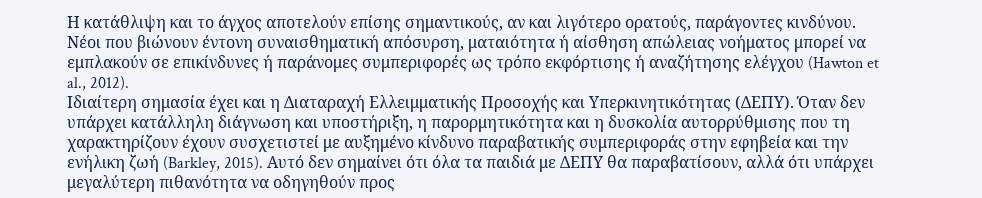Η κατάθλιψη και το άγχος αποτελούν επίσης σημαντικούς, αν και λιγότερο ορατούς, παράγοντες κινδύνου. Νέοι που βιώνουν έντονη συναισθηματική απόσυρση, ματαιότητα ή αίσθηση απώλειας νοήματος μπορεί να εμπλακούν σε επικίνδυνες ή παράνομες συμπεριφορές ως τρόπο εκφόρτισης ή αναζήτησης ελέγχου (Hawton et al., 2012).
Ιδιαίτερη σημασία έχει και η Διαταραχή Ελλειμματικής Προσοχής και Υπερκινητικότητας (ΔΕΠΥ). Όταν δεν υπάρχει κατάλληλη διάγνωση και υποστήριξη, η παρορμητικότητα και η δυσκολία αυτορρύθμισης που τη χαρακτηρίζουν έχουν συσχετιστεί με αυξημένο κίνδυνο παραβατικής συμπεριφοράς στην εφηβεία και την ενήλικη ζωή (Barkley, 2015). Αυτό δεν σημαίνει ότι όλα τα παιδιά με ΔΕΠΥ θα παραβατίσουν, αλλά ότι υπάρχει μεγαλύτερη πιθανότητα να οδηγηθούν προς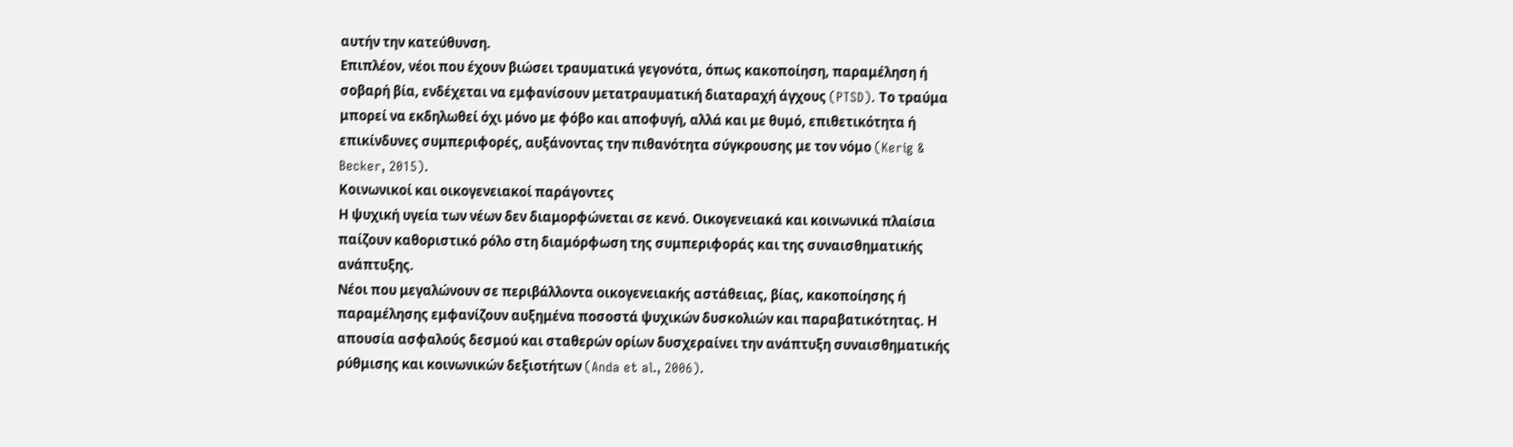αυτήν την κατεύθυνση.
Επιπλέον, νέοι που έχουν βιώσει τραυματικά γεγονότα, όπως κακοποίηση, παραμέληση ή σοβαρή βία, ενδέχεται να εμφανίσουν μετατραυματική διαταραχή άγχους (PTSD). Το τραύμα μπορεί να εκδηλωθεί όχι μόνο με φόβο και αποφυγή, αλλά και με θυμό, επιθετικότητα ή επικίνδυνες συμπεριφορές, αυξάνοντας την πιθανότητα σύγκρουσης με τον νόμο (Kerig & Becker, 2015).
Κοινωνικοί και οικογενειακοί παράγοντες
Η ψυχική υγεία των νέων δεν διαμορφώνεται σε κενό. Οικογενειακά και κοινωνικά πλαίσια παίζουν καθοριστικό ρόλο στη διαμόρφωση της συμπεριφοράς και της συναισθηματικής ανάπτυξης.
Νέοι που μεγαλώνουν σε περιβάλλοντα οικογενειακής αστάθειας, βίας, κακοποίησης ή παραμέλησης εμφανίζουν αυξημένα ποσοστά ψυχικών δυσκολιών και παραβατικότητας. Η απουσία ασφαλούς δεσμού και σταθερών ορίων δυσχεραίνει την ανάπτυξη συναισθηματικής ρύθμισης και κοινωνικών δεξιοτήτων (Anda et al., 2006).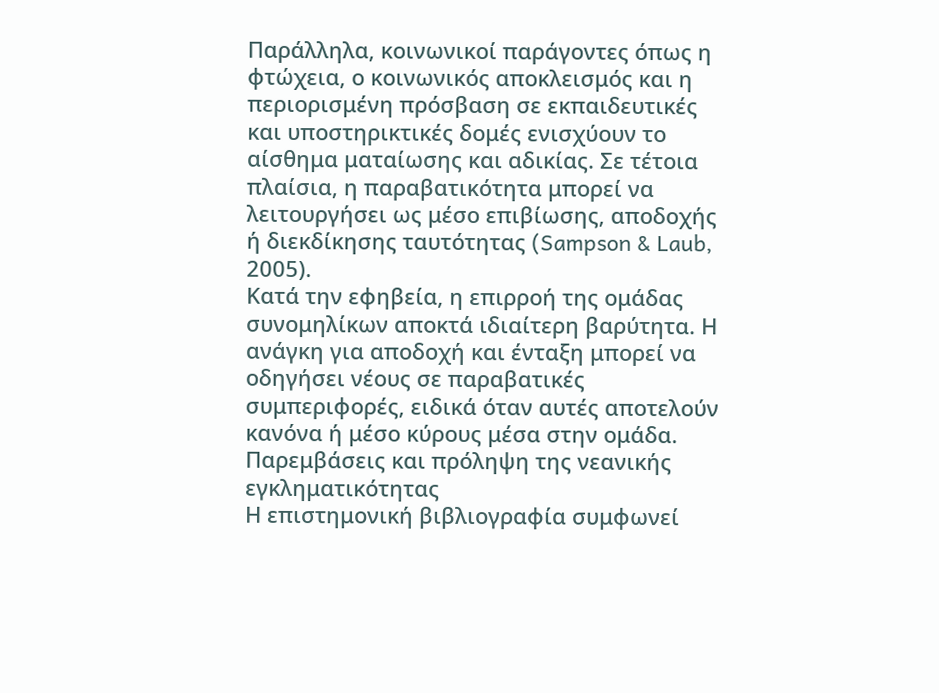Παράλληλα, κοινωνικοί παράγοντες όπως η φτώχεια, ο κοινωνικός αποκλεισμός και η περιορισμένη πρόσβαση σε εκπαιδευτικές και υποστηρικτικές δομές ενισχύουν το αίσθημα ματαίωσης και αδικίας. Σε τέτοια πλαίσια, η παραβατικότητα μπορεί να λειτουργήσει ως μέσο επιβίωσης, αποδοχής ή διεκδίκησης ταυτότητας (Sampson & Laub, 2005).
Κατά την εφηβεία, η επιρροή της ομάδας συνομηλίκων αποκτά ιδιαίτερη βαρύτητα. Η ανάγκη για αποδοχή και ένταξη μπορεί να οδηγήσει νέους σε παραβατικές συμπεριφορές, ειδικά όταν αυτές αποτελούν κανόνα ή μέσο κύρους μέσα στην ομάδα.
Παρεμβάσεις και πρόληψη της νεανικής εγκληματικότητας
Η επιστημονική βιβλιογραφία συμφωνεί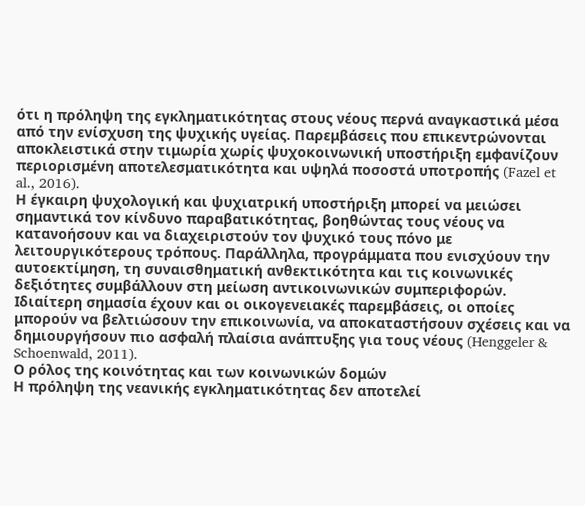ότι η πρόληψη της εγκληματικότητας στους νέους περνά αναγκαστικά μέσα από την ενίσχυση της ψυχικής υγείας. Παρεμβάσεις που επικεντρώνονται αποκλειστικά στην τιμωρία χωρίς ψυχοκοινωνική υποστήριξη εμφανίζουν περιορισμένη αποτελεσματικότητα και υψηλά ποσοστά υποτροπής (Fazel et al., 2016).
Η έγκαιρη ψυχολογική και ψυχιατρική υποστήριξη μπορεί να μειώσει σημαντικά τον κίνδυνο παραβατικότητας, βοηθώντας τους νέους να κατανοήσουν και να διαχειριστούν τον ψυχικό τους πόνο με λειτουργικότερους τρόπους. Παράλληλα, προγράμματα που ενισχύουν την αυτοεκτίμηση, τη συναισθηματική ανθεκτικότητα και τις κοινωνικές δεξιότητες συμβάλλουν στη μείωση αντικοινωνικών συμπεριφορών.
Ιδιαίτερη σημασία έχουν και οι οικογενειακές παρεμβάσεις, οι οποίες μπορούν να βελτιώσουν την επικοινωνία, να αποκαταστήσουν σχέσεις και να δημιουργήσουν πιο ασφαλή πλαίσια ανάπτυξης για τους νέους (Henggeler & Schoenwald, 2011).
Ο ρόλος της κοινότητας και των κοινωνικών δομών
Η πρόληψη της νεανικής εγκληματικότητας δεν αποτελεί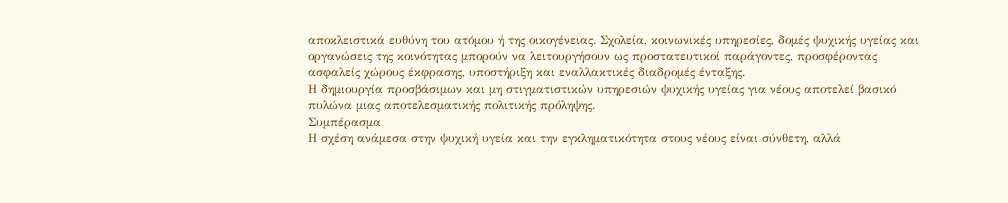αποκλειστικά ευθύνη του ατόμου ή της οικογένειας. Σχολεία, κοινωνικές υπηρεσίες, δομές ψυχικής υγείας και οργανώσεις της κοινότητας μπορούν να λειτουργήσουν ως προστατευτικοί παράγοντες, προσφέροντας ασφαλείς χώρους έκφρασης, υποστήριξη και εναλλακτικές διαδρομές ένταξης.
Η δημιουργία προσβάσιμων και μη στιγματιστικών υπηρεσιών ψυχικής υγείας για νέους αποτελεί βασικό πυλώνα μιας αποτελεσματικής πολιτικής πρόληψης.
Συμπέρασμα
Η σχέση ανάμεσα στην ψυχική υγεία και την εγκληματικότητα στους νέους είναι σύνθετη, αλλά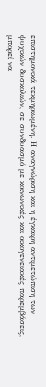επιστημονικά τεκμηριωμένη. Η αναγνώριση και η έγκαιρη αντιμετώπιση των ψυχικών δυσκολιών, σε συνδυασμό με κοινωνικές και οικογενειακές παρεμβάσεις, μπορεί να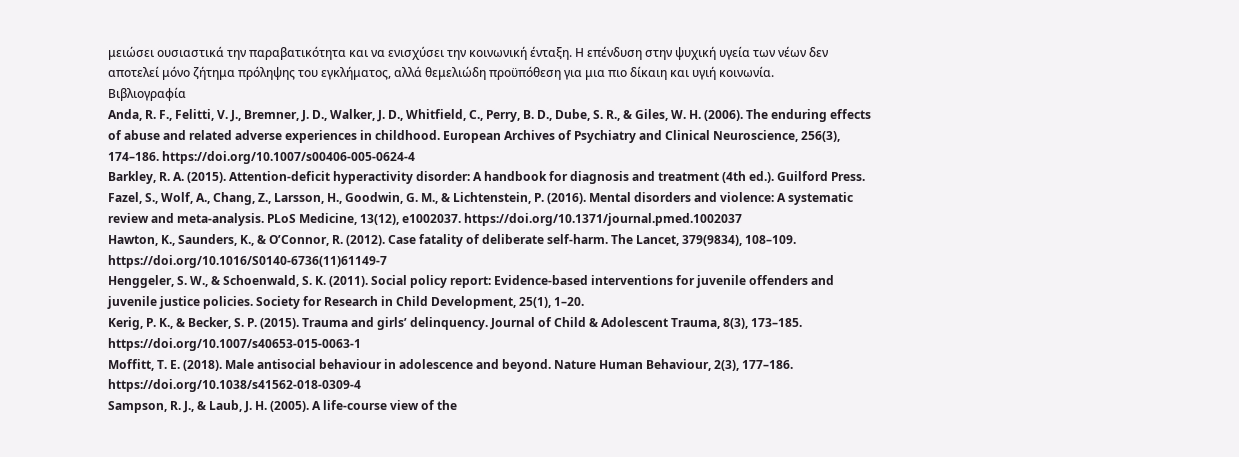μειώσει ουσιαστικά την παραβατικότητα και να ενισχύσει την κοινωνική ένταξη. Η επένδυση στην ψυχική υγεία των νέων δεν αποτελεί μόνο ζήτημα πρόληψης του εγκλήματος, αλλά θεμελιώδη προϋπόθεση για μια πιο δίκαιη και υγιή κοινωνία.
Βιβλιογραφία
Anda, R. F., Felitti, V. J., Bremner, J. D., Walker, J. D., Whitfield, C., Perry, B. D., Dube, S. R., & Giles, W. H. (2006). The enduring effects of abuse and related adverse experiences in childhood. European Archives of Psychiatry and Clinical Neuroscience, 256(3), 174–186. https://doi.org/10.1007/s00406-005-0624-4
Barkley, R. A. (2015). Attention-deficit hyperactivity disorder: A handbook for diagnosis and treatment (4th ed.). Guilford Press.
Fazel, S., Wolf, A., Chang, Z., Larsson, H., Goodwin, G. M., & Lichtenstein, P. (2016). Mental disorders and violence: A systematic review and meta-analysis. PLoS Medicine, 13(12), e1002037. https://doi.org/10.1371/journal.pmed.1002037
Hawton, K., Saunders, K., & O’Connor, R. (2012). Case fatality of deliberate self-harm. The Lancet, 379(9834), 108–109. https://doi.org/10.1016/S0140-6736(11)61149-7
Henggeler, S. W., & Schoenwald, S. K. (2011). Social policy report: Evidence-based interventions for juvenile offenders and juvenile justice policies. Society for Research in Child Development, 25(1), 1–20.
Kerig, P. K., & Becker, S. P. (2015). Trauma and girls’ delinquency. Journal of Child & Adolescent Trauma, 8(3), 173–185. https://doi.org/10.1007/s40653-015-0063-1
Moffitt, T. E. (2018). Male antisocial behaviour in adolescence and beyond. Nature Human Behaviour, 2(3), 177–186. https://doi.org/10.1038/s41562-018-0309-4
Sampson, R. J., & Laub, J. H. (2005). A life-course view of the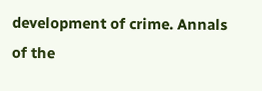development of crime. Annals of the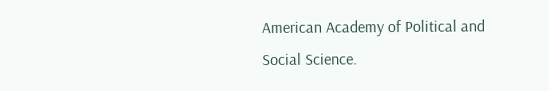American Academy of Political and Social Science.